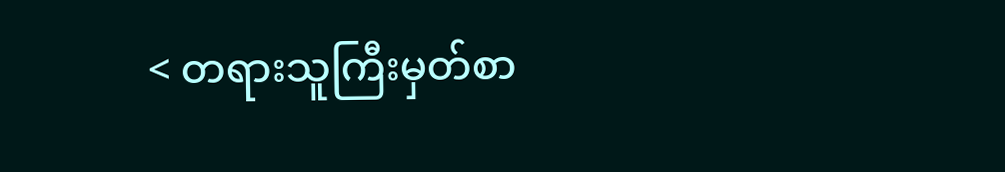< တရားသူကြီးမှတ်စာ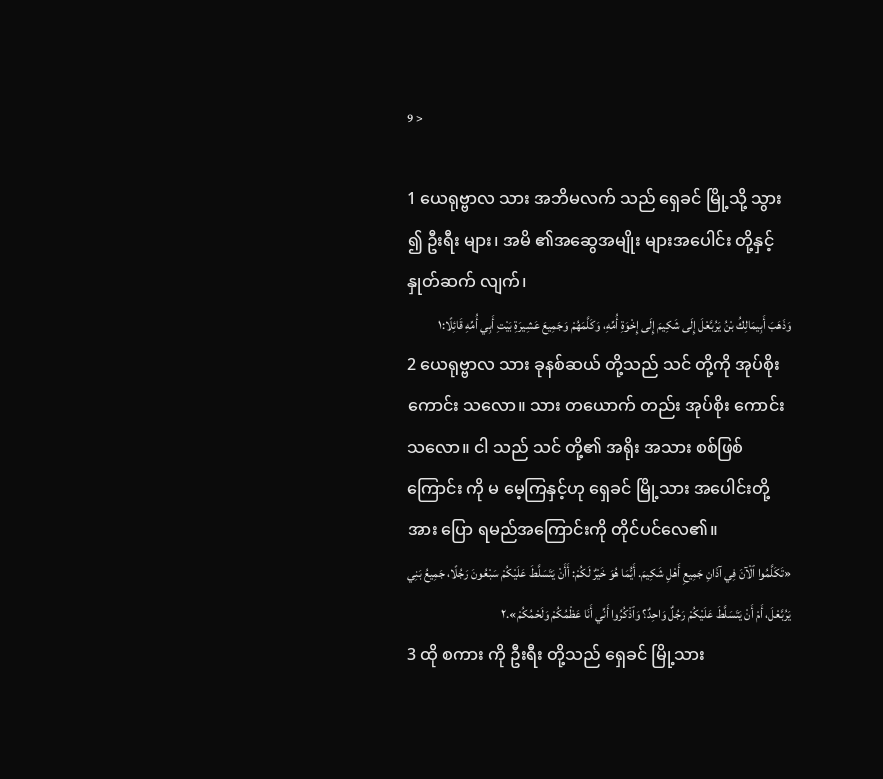9 >

1 ယေရုဗ္ဗာလ သား အဘိမလက် သည် ရှေခင် မြို့သို့ သွား ၍ ဦးရီး များ၊ အမိ ၏အဆွေအမျိုး များအပေါင်း တို့နှင့် နှုတ်ဆက် လျက်၊
وَذَهَبَ أَبِيمَالِكُ بْنُ يَرُبَّعْلَ إِلَى شَكِيمَ إِلَى إِخْوَةِ أُمِّهِ، وَكَلَّمَهُمْ وَجَمِيعَ عَشِيرَةِ بَيْتِ أَبِي أُمِّهِ قَائِلًا:١
2 ယေရုဗ္ဗာလ သား ခုနစ်ဆယ် တို့သည် သင် တို့ကို အုပ်စိုး ကောင်း သလော။ သား တယောက် တည်း အုပ်စိုး ကောင်းသလော။ ငါ သည် သင် တို့၏ အရိုး အသား စစ်ဖြစ်ကြောင်း ကို မ မေ့ကြနှင့်ဟု ရှေခင် မြို့သား အပေါင်းတို့အား ပြော ရမည်အကြောင်းကို တိုင်ပင်လေ၏။
«تَكَلَّمُوا ٱلْآنَ فِي آذَانِ جَمِيعِ أَهْلِ شَكِيمَ. أَيُّمَا هُوَ خَيْرٌ لَكُمْ: أَأَنْ يَتَسَلَّطَ عَلَيْكُمْ سَبْعُونَ رَجُلًا، جَمِيعُ بَنِي يَرُبَّعْلَ، أَمْ أَنْ يَتَسَلَّطَ عَلَيْكُمْ رَجُلٌ وَاحِدٌ؟ وَٱذْكُرُوا أَنِّي أَنَا عَظْمُكُمْ وَلَحْمُكُمْ».٢
3 ထို စကား ကို ဦးရီး တို့သည် ရှေခင် မြို့သား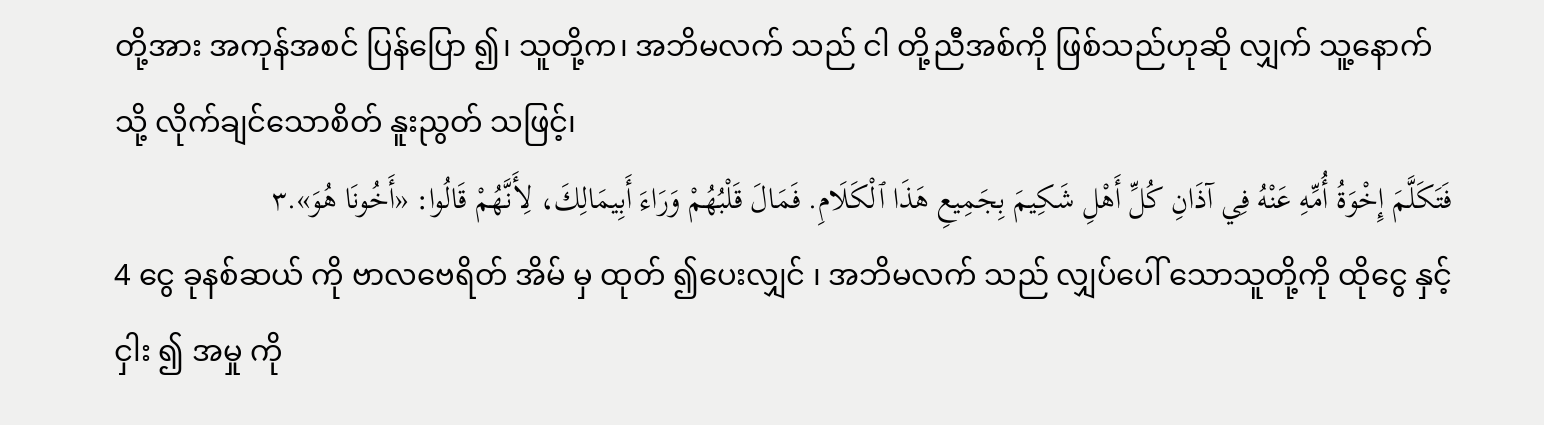တို့အား အကုန်အစင် ပြန်ပြော ၍၊ သူတို့က၊ အဘိမလက် သည် ငါ တို့ညီအစ်ကို ဖြစ်သည်ဟုဆို လျှက် သူ့နောက် သို့ လိုက်ချင်သောစိတ် နူးညွတ် သဖြင့်၊
فَتَكَلَّمَ إِخْوَةُ أُمِّهِ عَنْهُ فِي آذَانِ كُلِّ أَهْلِ شَكِيمَ بِجَمِيعِ هَذَا ٱلْكَلَامِ. فَمَالَ قَلْبُهُمْ وَرَاءَ أَبِيمَالِكَ، لِأَنَّهُمْ قَالُوا: «أَخُونَا هُوَ».٣
4 ငွေ ခုနစ်ဆယ် ကို ဗာလဗေရိတ် အိမ် မှ ထုတ် ၍ပေးလျှင် ၊ အဘိမလက် သည် လျှပ်ပေါ် သောသူတို့ကို ထိုငွေ နှင့် ငှါး ၍ အမှု ကို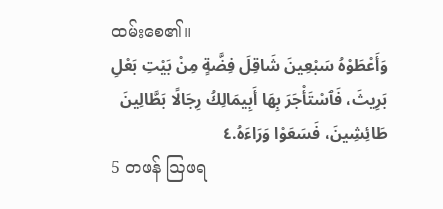ထမ်းစေ၏။
وَأَعْطَوْهُ سَبْعِينَ شَاقِلَ فِضَّةٍ مِنْ بَيْتِ بَعْلِ بَرِيثَ، فَٱسْتَأْجَرَ بِهَا أَبِيمَالِكُ رِجَالًا بَطَّالِينَ طَائِشِينَ، فَسَعَوْا وَرَاءَهُ.٤
5 တဖန် ဩဖရ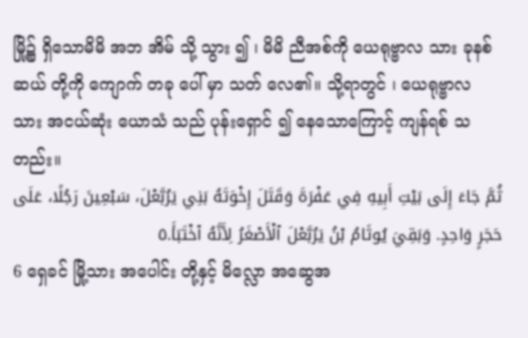မြို့၌ ရှိသောမိမိ အဘ အိမ် သို့ သွား ၍ ၊ မိမိ ညီအစ်ကို ယေရုဗ္ဗာလ သား ခုနစ်ဆယ် တို့ကို ကျောက် တခု ပေါ် မှာ သတ် လေ၏။ သို့ရာတွင် ၊ ယေရုဗ္ဗာလ သား အငယ်ဆုံး ယောသံ သည် ပုန်းရှောင် ၍ နေသောကြောင့် ကျန်ရစ် သတည်း။
ثُمَّ جَاءَ إِلَى بَيْتِ أَبِيهِ فِي عَفْرَةَ وَقَتَلَ إِخْوَتَهُ بَنِي يَرُبَّعْلَ، سَبْعِينَ رَجُلًا، عَلَى حَجَرٍ وَاحِدٍ. وَبَقِيَ يُوثَامُ بْنُ يَرُبَّعْلَ ٱلْأَصْغَرُ لِأَنَّهُ ٱخْتَبَأَ.٥
6 ရှေခင် မြို့သား အပေါင်း တို့နှင့် မိလ္လော အဆွေအ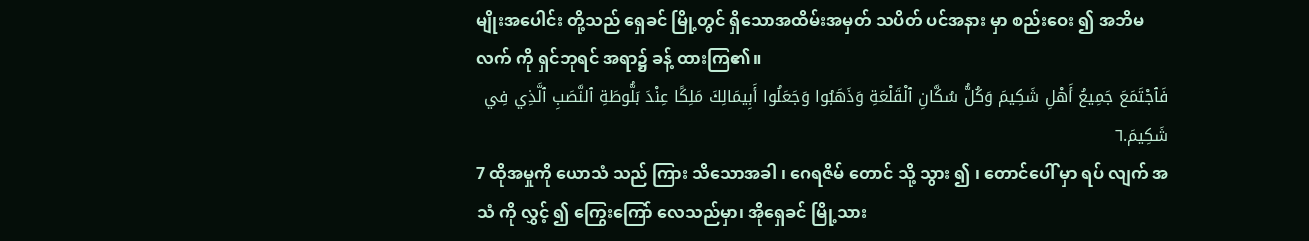မျိုးအပေါင်း တို့သည် ရှေခင် မြို့တွင် ရှိသောအထိမ်းအမှတ် သပိတ် ပင်အနား မှာ စည်းဝေး ၍ အဘိမလက် ကို ရှင်ဘုရင် အရာ၌ ခန့် ထားကြ၏။
فَٱجْتَمَعَ جَمِيعُ أَهْلِ شَكِيمَ وَكُلُّ سُكَّانِ ٱلْقَلْعَةِ وَذَهَبُوا وَجَعَلُوا أَبِيمَالِكَ مَلِكًا عِنْدَ بَلُّوطَةِ ٱلنَّصَبِ ٱلَّذِي فِي شَكِيمَ.٦
7 ထိုအမှုကို ယောသံ သည် ကြား သိသောအခါ ၊ ဂေရဇိမ် တောင် သို့ သွား ၍ ၊ တောင်ပေါ် မှာ ရပ် လျက် အသံ ကို လွှင့် ၍ ကြွေးကြော် လေသည်မှာ၊ အိုရှေခင် မြို့သား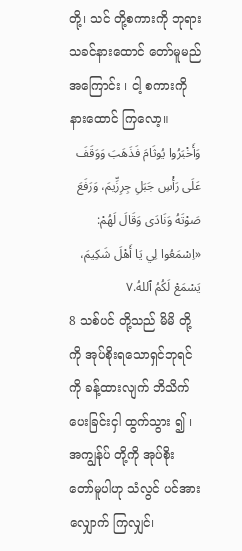တို့၊ သင် တို့စကားကို ဘုရား သခင်နားထောင် တော်မူမည်အကြောင်း ၊ ငါ့ စကားကို နားထောင် ကြလော့။
وَأَخْبَرُوا يُوثَامَ فَذَهَبَ وَوَقَفَ عَلَى رَأْسِ جَبَلِ جِرِزِّيمَ، وَرَفَعَ صَوْتَهُ وَنَادَى وَقَالَ لَهُمْ: «اِسْمَعُوا لِي يَا أَهْلَ شَكِيمَ، يَسْمَعْ لَكُمُ ٱللهُ.٧
8 သစ်ပင် တို့သည် မိမိ တို့ကို အုပ်စိုးရသောရှင်ဘုရင် ကို ခန့်ထားလျက် ဘိသိက် ပေးခြင်းငှါ ထွက်သွား ၍ ၊ အကျွန်ုပ် တို့ကို အုပ်စိုး တော်မူပါဟု သံလွင် ပင်အား လျှောက် ကြလျှင်၊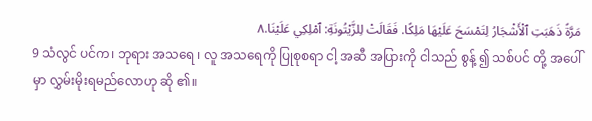مَرَّةً ذَهَبَتِ ٱلْأَشْجَارُ لِتَمْسَحَ عَلَيْهَا مَلِكًا. فَقَالَتْ لِلزَّيْتُونَةِ: ٱمْلِكِي عَلَيْنَا.٨
9 သံလွင် ပင်က၊ ဘုရား အသရေ ၊ လူ အသရေကို ပြုစုစရာ ငါ့ အဆီ အပြားကို ငါသည် စွန့် ၍ သစ်ပင် တို့ အပေါ် မှာ လွှမ်းမိုးရမည်လောဟု ဆို ၏။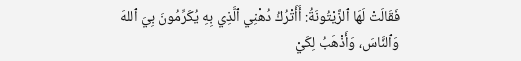فَقَالَتْ لَهَا ٱلزَّيْتُونَةُ: أَأَتْرُكُ دُهْنِي ٱلَّذِي بِهِ يُكَرِّمُونَ بِيَ ٱللهَ وَٱلنَّاسَ، وَأَذْهَبُ لِكَيْ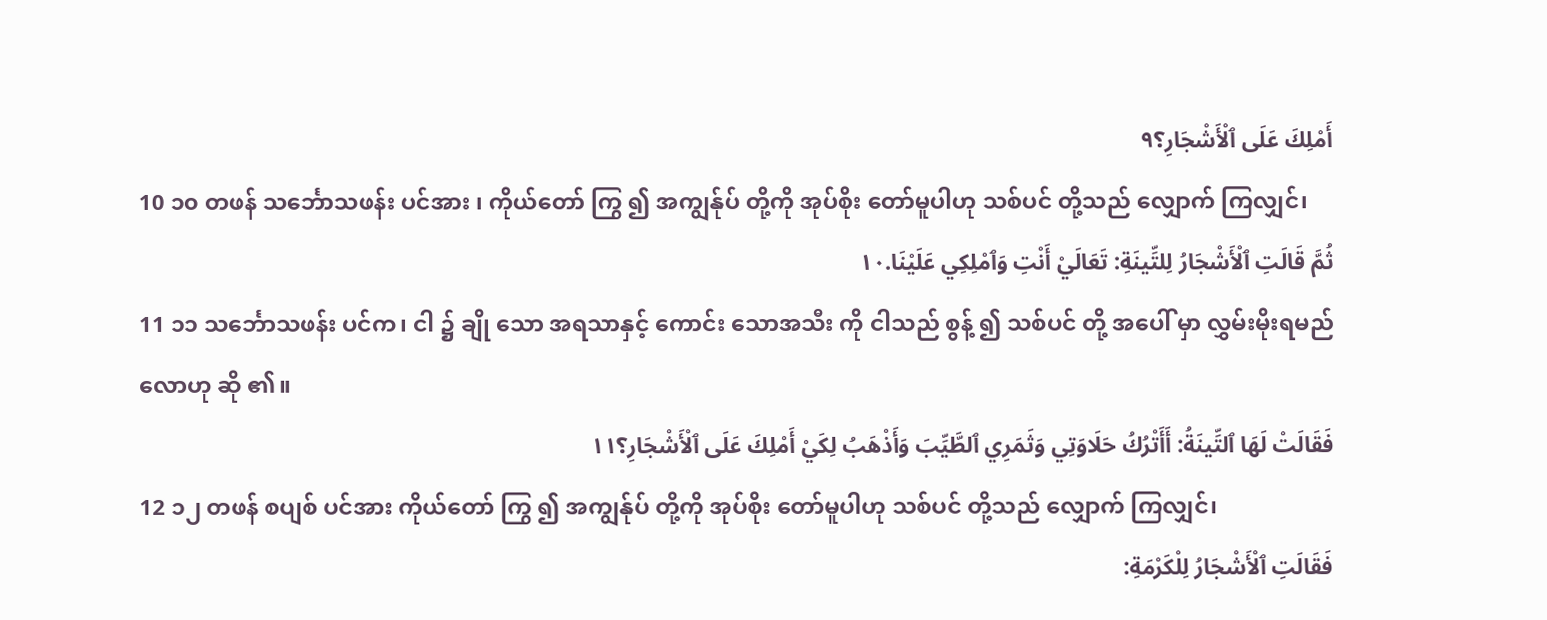أَمْلِكَ عَلَى ٱلْأَشْجَارِ؟٩
10 ၁၀ တဖန် သင်္ဘောသဖန်း ပင်အား ၊ ကိုယ်တော် ကြွ ၍ အကျွန်ုပ် တို့ကို အုပ်စိုး တော်မူပါဟု သစ်ပင် တို့သည် လျှောက် ကြလျှင်၊
ثُمَّ قَالَتِ ٱلْأَشْجَارُ لِلتِّينَةِ: تَعَالَيْ أَنْتِ وَٱمْلِكِي عَلَيْنَا.١٠
11 ၁၁ သင်္ဘောသဖန်း ပင်က၊ ငါ ၌ ချို သော အရသာနှင့် ကောင်း သောအသီး ကို ငါသည် စွန့် ၍ သစ်ပင် တို့ အပေါ် မှာ လွှမ်းမိုးရမည်လောဟု ဆို ၏။
فَقَالَتْ لَهَا ٱلتِّينَةُ: أَأَتْرُكُ حَلَاوَتِي وَثَمَرِي ٱلطَّيِّبَ وَأَذْهَبُ لِكَيْ أَمْلِكَ عَلَى ٱلْأَشْجَارِ؟١١
12 ၁၂ တဖန် စပျစ် ပင်အား ကိုယ်တော် ကြွ ၍ အကျွန်ုပ် တို့ကို အုပ်စိုး တော်မူပါဟု သစ်ပင် တို့သည် လျှောက် ကြလျှင်၊
فَقَالَتِ ٱلْأَشْجَارُ لِلْكَرْمَةِ: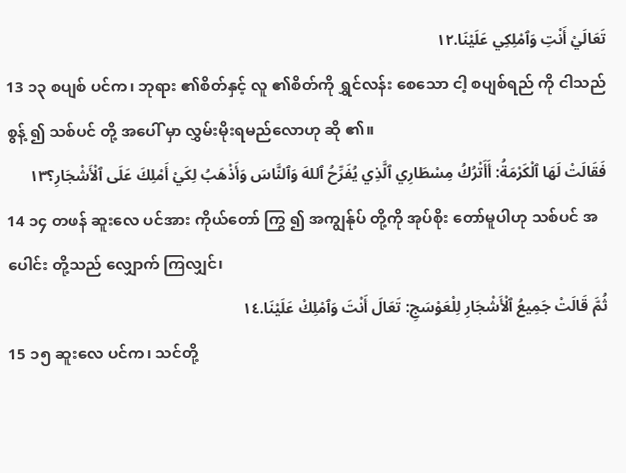تَعَالَيْ أَنْتِ وَٱمْلِكِي عَلَيْنَا.١٢
13 ၁၃ စပျစ် ပင်က၊ ဘုရား ၏စိတ်နှင့် လူ ၏စိတ်ကို ရွှင်လန်း စေသော ငါ့ စပျစ်ရည် ကို ငါသည် စွန့် ၍ သစ်ပင် တို့ အပေါ် မှာ လွှမ်းမိုးရမည်လောဟု ဆို ၏။
فَقَالَتْ لَهَا ٱلْكَرْمَةُ: أَأَتْرُكُ مِسْطَارِي ٱلَّذِي يُفَرِّحُ ٱللهَ وَٱلنَّاسَ وَأَذْهَبُ لِكَيْ أَمْلِكَ عَلَى ٱلْأَشْجَارِ؟١٣
14 ၁၄ တဖန် ဆူးလေ ပင်အား ကိုယ်တော် ကြွ ၍ အကျွန်ုပ် တို့ကို အုပ်စိုး တော်မူပါဟု သစ်ပင် အပေါင်း တို့သည် လျှောက် ကြလျှင်၊
ثُمَّ قَالَتْ جَمِيعُ ٱلْأَشْجَارِ لِلْعَوْسَجِ: تَعَالَ أَنْتَ وَٱمْلِكْ عَلَيْنَا.١٤
15 ၁၅ ဆူးလေ ပင်က၊ သင်တို့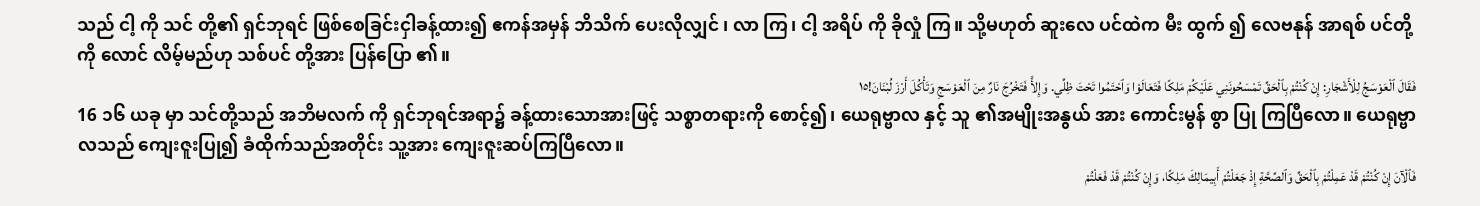သည် ငါ့ ကို သင် တို့၏ ရှင်ဘုရင် ဖြစ်စေခြင်းငှါခန့်ထား၍ ဧကန်အမှန် ဘိသိက် ပေးလိုလျှင် ၊ လာ ကြ၊ ငါ့ အရိပ် ကို ခိုလှုံ ကြ။ သို့မဟုတ် ဆူးလေ ပင်ထဲက မီး ထွက် ၍ လေဗနုန် အာရစ် ပင်တို့ကို လောင် လိမ့်မည်ဟု သစ်ပင် တို့အား ပြန်ပြော ၏။
فَقَالَ ٱلْعَوْسَجُ لِلْأَشْجَارِ: إِنْ كُنْتُمْ بِٱلْحَقِّ تَمْسَحُونَنِي عَلَيْكُمْ مَلِكًا فَتَعَالَوْا وَٱحْتَمُوا تَحْتَ ظِلِّي. وَإِلأَّ فَتَخْرُجَ نَارٌ مِنَ ٱلْعَوْسَجِ وَتَأْكُلَ أَرْزَ لُبْنَانَ!١٥
16 ၁၆ ယခု မှာ သင်တို့သည် အဘိမလက် ကို ရှင်ဘုရင်အရာ၌ ခန့်ထားသောအားဖြင့် သစ္စာတရားကို စောင့်၍၊ ယေရုဗ္ဗာလ နှင့် သူ ၏အမျိုးအနွယ် အား ကောင်းမွန် စွာ ပြု ကြပြီလော။ ယေရုဗ္ဗာလသည် ကျေးဇူးပြု၍ ခံထိုက်သည်အတိုင်း သူ့အား ကျေးဇူးဆပ်ကြပြီလော။
فَٱلْآنَ إِنْ كُنْتُمْ قَدْ عَمِلْتُمْ بِٱلْحَقِّ وَٱلصِّحَّةِ إِذْ جَعَلْتُمْ أَبِيمَالِكَ مَلِكًا، وَإِنْ كُنْتُمْ قَدْ فَعَلْتُمْ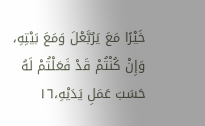خَيْرًا مَعَ يَرُبَّعْلَ وَمَعَ بَيْتِهِ، وَإِنْ كُنْتُمْ قَدْ فَعَلْتُمْ لَهُ حَسَبَ عَمَلِ يَدَيْهِ،١٦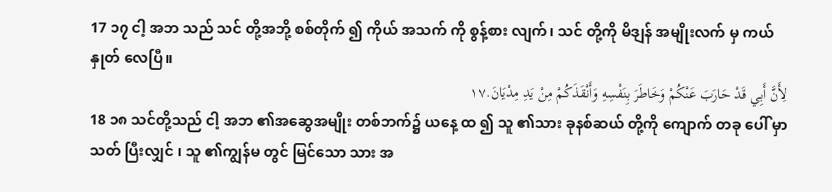17 ၁၇ ငါ့ အဘ သည် သင် တို့အဘို့ စစ်တိုက် ၍ ကိုယ် အသက် ကို စွန့်စား လျက်၊ သင် တို့ကို မိဒျန် အမျိုးလက် မှ ကယ်နှုတ် လေပြီ။
لِأَنَّ أَبِي قَدْ حَارَبَ عَنْكُمْ وَخَاطَرَ بِنَفْسِهِ وَأَنْقَذَكُمْ مِنْ يَدِ مِدْيَانَ.١٧
18 ၁၈ သင်တို့သည် ငါ့ အဘ ၏အဆွေအမျိုး တစ်ဘက်၌ ယနေ့ ထ ၍ သူ ၏သား ခုနစ်ဆယ် တို့ကို ကျောက် တခု ပေါ် မှာ သတ် ပြီးလျှင် ၊ သူ ၏ကျွန်မ တွင် မြင်သော သား အ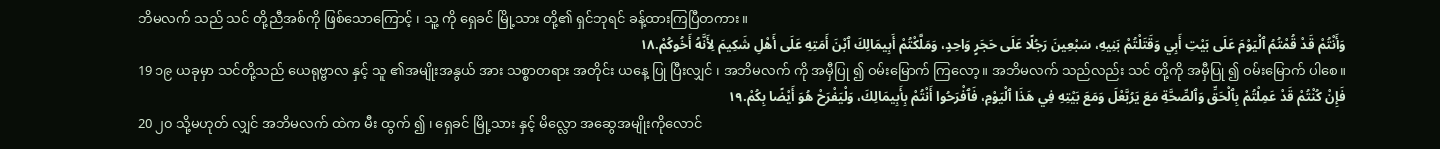ဘိမလက် သည် သင် တို့ညီအစ်ကို ဖြစ်သောကြောင့် ၊ သူ့ ကို ရှေခင် မြို့သား တို့၏ ရှင်ဘုရင် ခန့်ထားကြပြီတကား။
وَأَنْتُمْ قَدْ قُمْتُمُ ٱلْيَوْمَ عَلَى بَيْتِ أَبِي وَقَتَلْتُمْ بَنِيهِ، سَبْعِينَ رَجُلًا عَلَى حَجَرٍ وَاحِدٍ، وَمَلَّكْتُمْ أَبِيمَالِكَ ٱبْنَ أَمَتِهِ عَلَى أَهْلِ شَكِيمَ لِأَنَّهُ أَخُوكُمْ.١٨
19 ၁၉ ယခုမှာ သင်တို့သည် ယေရုဗ္ဗာလ နှင့် သူ ၏အမျိုးအနွယ် အား သစ္စာတရား အတိုင်း ယနေ့ ပြု ပြီးလျှင် ၊ အဘိမလက် ကို အမှီပြု ၍ ဝမ်းမြောက် ကြလော့။ အဘိမလက် သည်လည်း သင် တို့ကို အမှီပြု ၍ ဝမ်းမြောက် ပါစေ။
فَإِنْ كُنْتُمْ قَدْ عَمِلْتُمْ بِٱلْحَقِّ وَٱلصِّحَّةِ مَعَ يَرُبَّعْلَ وَمَعَ بَيْتِهِ فِي هَذَا ٱلْيَوْمِ، فَٱفْرَحُوا أَنْتُمْ بِأَبِيمَالِكَ، وَلْيَفْرَحْ هُوَ أَيْضًا بِكُمْ.١٩
20 ၂၀ သို့မဟုတ် လျှင် အဘိမလက် ထဲက မီး ထွက် ၍ ၊ ရှေခင် မြို့သား နှင့် မိလ္လော အဆွေအမျိုးကိုလောင်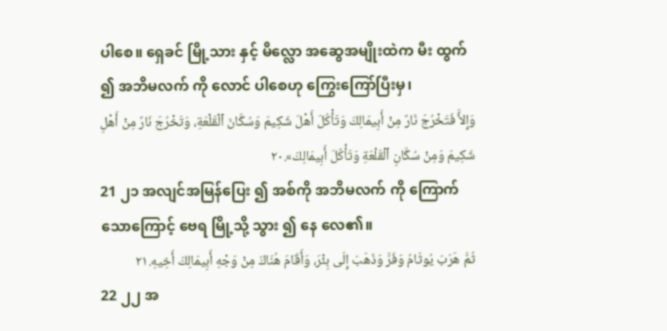ပါစေ။ ရှေခင် မြို့သား နှင့် မိလ္လော အဆွေအမျိုးထဲက မီး ထွက် ၍ အဘိမလက် ကို လောင် ပါစေဟု ကြွေးကြော်ပြီးမှ၊
وَإِلأَّ فَتَخْرُجَ نَارٌ مِنْ أَبِيمَالِكَ وَتَأْكُلَ أَهْلَ شَكِيمَ وَسُكَّانَ ٱلْقَلْعَةِ، وَتَخْرُجَ نَارٌ مِنْ أَهْلِ شَكِيمَ وَمِنْ سُكَّانِ ٱلْقَلْعَةِ وَتَأْكُلَ أَبِيمَالِكَ».٢٠
21 ၂၁ အလျင်အမြန်ပြေး ၍ အစ်ကို အဘိမလက် ကို ကြောက်သောကြောင့် ဗေရ မြို့သို့ သွား ၍ နေ လေ၏။
ثُمَّ هَرَبَ يُوثَامُ وَفَرَّ وَذَهَبَ إِلَى بِئْرَ، وَأَقَامَ هُنَاكَ مِنْ وَجْهِ أَبِيمَالِكَ أَخِيهِ.٢١
22 ၂၂ အ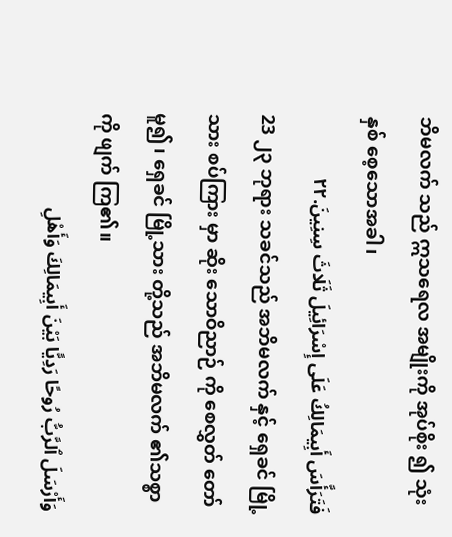ဘိမလက် သည် ဣသရေလ အမျိုးကို အုပ်စိုး ၍ သုံး နှစ် စေ့သောအခါ၊
فَتَرَأَّسَ أَبِيمَالِكُ عَلَى إِسْرَائِيلَ ثَلَاثَ سِنِينَ.٢٢
23 ၂၃ ဘုရား သခင်သည် အဘိမလက် နှင့် ရှေခင် မြို့သား စပ်ကြား မှာ ဆိုး သောဝိညာဉ် ကို စေလွှတ် တော်မူ၍ ၊ ရှေခင် မြို့သား တို့သည် အဘိမလက် ၏သစ္စာကို ဖျက် ကြ၏။
وَأَرْسَلَ ٱلرَّبُّ رُوحًا رَدِيًّا بَيْنَ أَبِيمَالِكَ وَأَهْلِ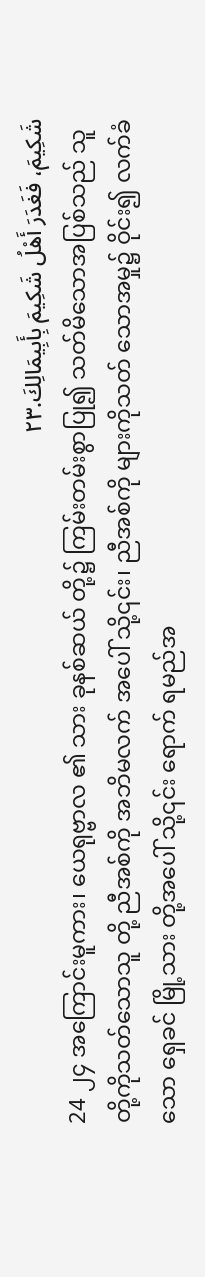شَكِيمَ، فَغَدَرَ أَهْلُ شَكِيمَ بِأَبِيمَالِكَ.٢٣
24 ၂၄ အကြောင်းမူကား၊ ယေရုဗ္ဗာလ ၏ သား ခုနစ်ဆယ် တို့၌ ကြမ်းတမ်းစွာပြု၍ သတ်မိသောအပြစ်သည် သူတို့ကိုသတ်သောသူ တို့ ညီအစ်ကို အဘိမလက် အပေါ် သို့၎င်း၊ ညီအစ်ကို များကိုသတ် သောအမှု၌ ဝိုင်း၍ လက်ခံသော ရှေခင် မြို့သား တို့အပေါ် သို့၎င်း ရောက် ရမည်အ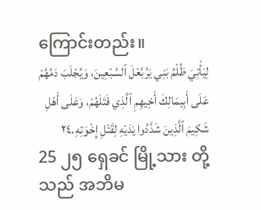ကြောင်းတည်း။
لِيَأْتِيَ ظُلْمُ بَنِي يَرُبَّعْلَ ٱلسَّبْعِينَ، وَيُجْلَبَ دَمُهُمْ عَلَى أَبِيمَالِكَ أَخِيهِمِ ٱلَّذِي قَتَلَهُمْ، وَعَلَى أَهْلِ شَكِيمَ ٱلَّذِينَ شَدَّدُوا يَدَيْهِ لِقَتْلِ إِخْوَتِهِ.٢٤
25 ၂၅ ရှေခင် မြို့သား တို့သည် အဘိမ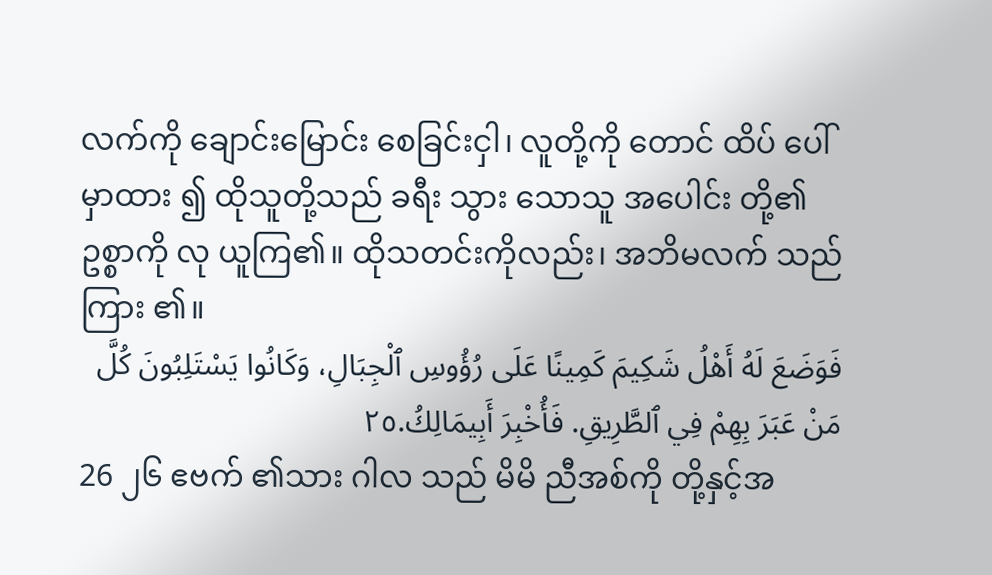လက်ကို ချောင်းမြောင်း စေခြင်းငှါ၊ လူတို့ကို တောင် ထိပ် ပေါ် မှာထား ၍ ထိုသူတို့သည် ခရီး သွား သောသူ အပေါင်း တို့၏ ဥစ္စာကို လု ယူကြ၏။ ထိုသတင်းကိုလည်း၊ အဘိမလက် သည်ကြား ၏။
فَوَضَعَ لَهُ أَهْلُ شَكِيمَ كَمِينًا عَلَى رُؤُوسِ ٱلْجِبَالِ، وَكَانُوا يَسْتَلِبُونَ كُلَّ مَنْ عَبَرَ بِهِمْ فِي ٱلطَّرِيقِ. فَأُخْبِرَ أَبِيمَالِكُ.٢٥
26 ၂၆ ဧဗက် ၏သား ဂါလ သည် မိမိ ညီအစ်ကို တို့နှင့်အ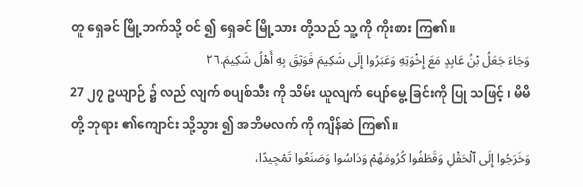တူ ရှေခင် မြို့ဘက်သို့ ဝင် ၍ ရှေခင် မြို့သား တို့သည် သူ့ ကို ကိုးစား ကြ၏။
وَجَاءَ جَعَلُ بْنُ عَابِدٍ مَعَ إِخْوَتِهِ وَعَبَرُوا إِلَى شَكِيمَ فَوَثِقَ بِهِ أَهْلُ شَكِيمَ.٢٦
27 ၂၇ ဥယျာဉ် ၌ လည် လျက် စပျစ်သီး ကို သိမ်း ယူလျက် ပျော်မွေ့ ခြင်းကို ပြု သဖြင့် ၊ မိမိ တို့ ဘုရား ၏ကျောင်း သို့သွား ၍ အဘိမလက် ကို ကျိန်ဆဲ ကြ၏။
وَخَرَجُوا إِلَى ٱلْحَقْلِ وَقَطَفُوا كُرُومَهُمْ وَدَاسُوا وَصَنَعُوا تَمْجِيدًا،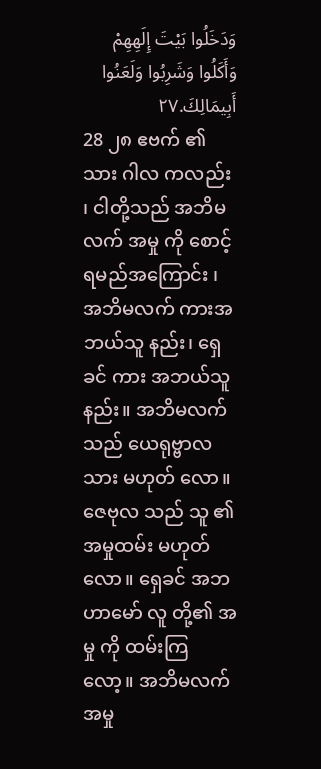وَدَخَلُوا بَيْتَ إِلَهِهِمْ وَأَكَلُوا وَشَرِبُوا وَلَعَنُوا أَبِيمَالِكَ.٢٧
28 ၂၈ ဧဗက် ၏သား ဂါလ ကလည်း ၊ ငါတို့သည် အဘိမလက် အမှု ကို စောင့်ရမည်အကြောင်း ၊ အဘိမလက် ကားအဘယ်သူ နည်း၊ ရှေခင် ကား အဘယ်သူ နည်း။ အဘိမလက်သည် ယေရုဗ္ဗာလ သား မဟုတ် လော။ ဇေဗုလ သည် သူ ၏အမှုထမ်း မဟုတ်လော။ ရှေခင် အဘ ဟာမော် လူ တို့၏ အမှု ကို ထမ်းကြလော့။ အဘိမလက် အမှု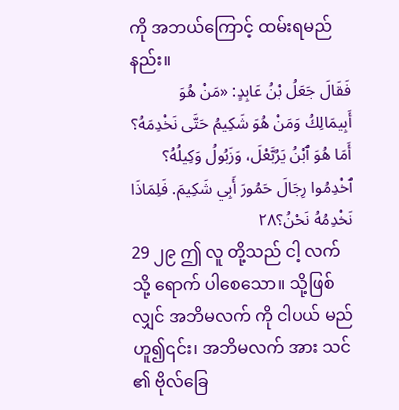ကို အဘယ်ကြောင့် ထမ်းရမည်နည်း။
فَقَالَ جَعَلُ بْنُ عَابِدٍ: «مَنْ هُوَ أَبِيمَالِكُ وَمَنْ هُوَ شَكِيمُ حَتَّى نَخْدِمَهُ؟ أَمَا هُوَ ٱبْنُ يَرُبَّعْلَ، وَزَبُولُ وَكِيلُهُ؟ ٱخْدِمُوا رِجَالَ حَمُورَ أَبِي شَكِيمَ. فَلِمَاذَا نَخْدِمُهُ نَحْنُ؟٢٨
29 ၂၉ ဤ လူ တို့သည် ငါ့ လက် သို့ ရောက် ပါစေသော။ သို့ဖြစ်လျှင် အဘိမလက် ကို ငါပယ် မည်ဟူ၍၎င်း၊ အဘိမလက် အား သင် ၏ ဗိုလ်ခြေ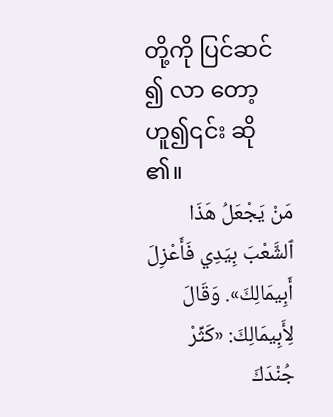တို့ကို ပြင်ဆင် ၍ လာ တော့ဟူ၍၎င်း ဆို ၏။
مَنْ يَجْعَلُ هَذَا ٱلشَّعْبَ بِيَدِي فَأَعْزِلَ أَبِيمَالِكَ». وَقَالَ لِأَبِيمَالِكَ: «كَثِّرْ جُنْدَكَ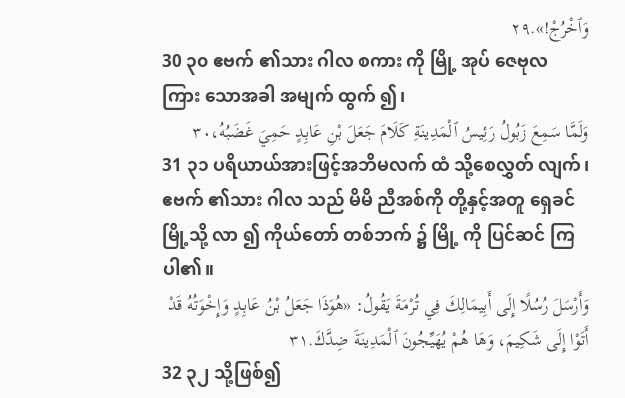وَٱخْرُجْ!».٢٩
30 ၃၀ ဧဗက် ၏သား ဂါလ စကား ကို မြို့ အုပ် ဇေဗုလ ကြား သောအခါ အမျက် ထွက် ၍၊
وَلَمَّا سَمِعَ زَبُولُ رَئِيسُ ٱلْمَدِينَةِ كَلَامَ جَعَلَ بْنِ عَابِدٍ حَمِيَ غَضَبُهُ،٣٠
31 ၃၁ ပရိယာယ်အားဖြင့်အဘိမလက် ထံ သို့စေလွှတ် လျက်၊ ဧဗက် ၏သား ဂါလ သည် မိမိ ညီအစ်ကို တို့နှင့်အတူ ရှေခင် မြို့သို့ လာ ၍ ကိုယ်တော် တစ်ဘက် ၌ မြို့ ကို ပြင်ဆင် ကြပါ၏။
وَأَرْسَلَ رُسُلًا إِلَى أَبِيمَالِكَ فِي تُرْمَةَ يَقُولُ: «هُوَذَا جَعَلُ بْنُ عَابِدٍ وَإِخْوَتُهُ قَدْ أَتَوْا إِلَى شَكِيمَ، وَهَا هُمْ يُهَيِّجُونَ ٱلْمَدِينَةَ ضِدَّكَ.٣١
32 ၃၂ သို့ဖြစ်၍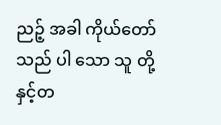ညဉ့် အခါ ကိုယ်တော် သည် ပါ သော သူ တို့နှင့်တ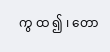ကွ ထ ၍ ၊ တော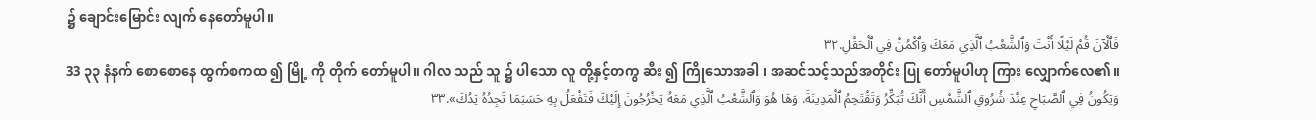၌ ချောင်းမြောင်း လျက် နေတော်မူပါ။
فَٱلْآنَ قُمْ لَيْلًا أَنْتَ وَٱلشَّعْبُ ٱلَّذِي مَعَكَ وَٱكْمُنْ فِي ٱلْحَقْلِ.٣٢
33 ၃၃ နံနက် စောစောနေ ထွက်စကထ ၍ မြို့ ကို တိုက် တော်မူပါ။ ဂါလ သည် သူ ၌ ပါသော လူ တို့နှင့်တကွ ဆီး ၍ ကြိုသောအခါ ၊ အဆင်သင့်သည်အတိုင်း ပြု တော်မူပါဟု ကြား လျှောက်လေ၏။
وَيَكُونُ فِي ٱلصَّبَاحِ عِنْدَ شُرُوقِ ٱلشَّمْسِ أَنَّكَ تُبَكِّرُ وَتَقْتَحِمُ ٱلْمَدِينَةَ. وَهَا هُوَ وَٱلشَّعْبُ ٱلَّذِي مَعَهُ يَخْرُجُونَ إِلَيْكَ فَتَفْعَلُ بِهِ حَسَبَمَا تَجِدُهُ يَدُكَ».٣٣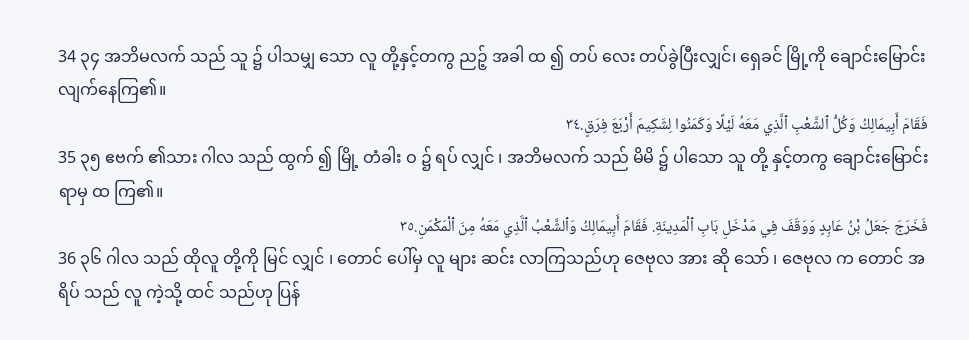34 ၃၄ အဘိမလက် သည် သူ ၌ ပါသမျှ သော လူ တို့နှင့်တကွ ညဉ့် အခါ ထ ၍ တပ် လေး တပ်ခွဲပြီးလျှင်၊ ရှေခင် မြို့ကို ချောင်းမြောင်း လျက်နေကြ၏။
فَقَامَ أَبِيمَالِكُ وَكُلُّ ٱلشَّعْبِ ٱلَّذِي مَعَهُ لَيْلًا وَكَمَنُوا لِشَكِيمَ أَرْبَعَ فِرَقٍ.٣٤
35 ၃၅ ဧဗက် ၏သား ဂါလ သည် ထွက် ၍ မြို့ တံခါး ဝ ၌ ရပ် လျှင် ၊ အဘိမလက် သည် မိမိ ၌ ပါသော သူ တို့ နှင့်တကွ ချောင်းမြောင်း ရာမှ ထ ကြ၏။
فَخَرَجَ جَعَلُ بْنُ عَابِدٍ وَوَقَفَ فِي مَدْخَلِ بَابِ ٱلْمَدِينَةِ. فَقَامَ أَبِيمَالِكُ وَٱلشَّعْبُ ٱلَّذِي مَعَهُ مِنَ ٱلْمَكْمَنِ.٣٥
36 ၃၆ ဂါလ သည် ထိုလူ တို့ကို မြင် လျှင် ၊ တောင် ပေါ်မှ လူ များ ဆင်း လာကြသည်ဟု ဇေဗုလ အား ဆို သော် ၊ ဇေဗုလ က တောင် အရိပ် သည် လူ ကဲ့သို့ ထင် သည်ဟု ပြန်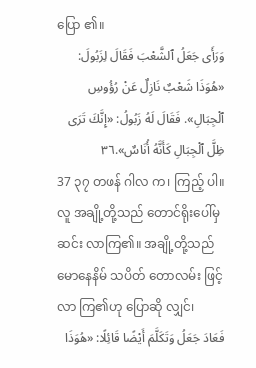ပြော ၏။
وَرَأَى جَعَلُ ٱلشَّعْبَ فَقَالَ لِزَبُولَ: «هُوَذَا شَعْبٌ نَازِلٌ عَنْ رُؤُوسِ ٱلْجِبَالِ». فَقَالَ لَهُ زَبُولُ: «إِنَّكَ تَرَى ظِلَّ ٱلْجِبَالِ كَأَنَّهُ أُنَاسٌ».٣٦
37 ၃၇ တဖန် ဂါလ က၊ ကြည့် ပါ။ လူ အချို့တို့သည် တောင်ရိုးပေါ်မှ ဆင်း လာကြ၏။ အချို့တို့သည် မောနေနိမ် သပိတ် တောလမ်း ဖြင့် လာ ကြ၏ဟု ပြောဆို လျှင်၊
فَعَادَ جَعَلُ وَتَكَلَّمَ أَيْضًا قَائِلًا: «هُوَذَا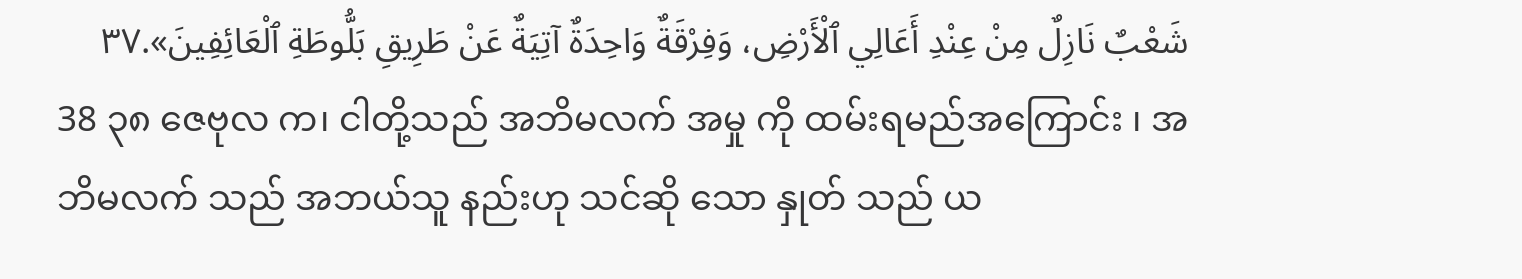شَعْبٌ نَازِلٌ مِنْ عِنْدِ أَعَالِي ٱلْأَرْضِ، وَفِرْقَةٌ وَاحِدَةٌ آتِيَةٌ عَنْ طَرِيقِ بَلُّوطَةِ ٱلْعَائِفِينَ».٣٧
38 ၃၈ ဇေဗုလ က၊ ငါတို့သည် အဘိမလက် အမှု ကို ထမ်းရမည်အကြောင်း ၊ အဘိမလက် သည် အဘယ်သူ နည်းဟု သင်ဆို သော နှုတ် သည် ယ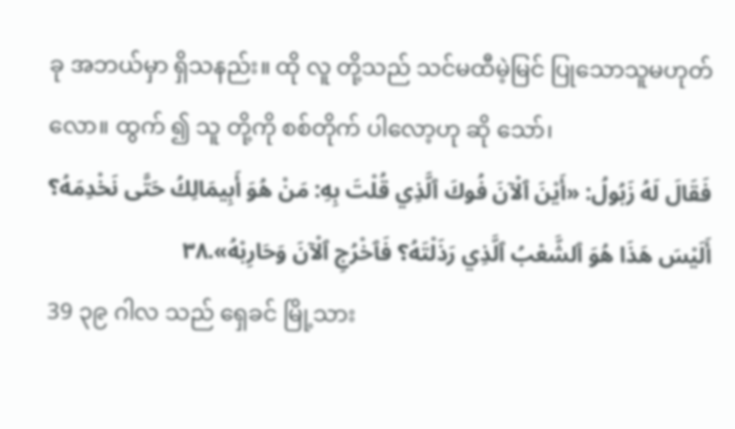ခု အဘယ်မှာ ရှိသနည်း။ ထို လူ တို့သည် သင်မထီမဲ့မြင် ပြုသောသူမဟုတ် လော။ ထွက် ၍ သူ တို့ကို စစ်တိုက် ပါလော့ဟု ဆို သော်၊
فَقَالَ لَهُ زَبُولُ: «أَيْنَ ٱلْآنَ فُوكَ ٱلَّذِي قُلْتَ بِهِ: مَنْ هُوَ أَبِيمَالِكُ حَتَّى نَخْدِمَهُ؟ أَلَيْسَ هَذَا هُوَ ٱلشَّعْبُ ٱلَّذِي رَذَلْتَهُ؟ فَٱخْرُجِ ٱلْآنَ وَحَارِبْهُ».٣٨
39 ၃၉ ဂါလ သည် ရှေခင် မြို့သား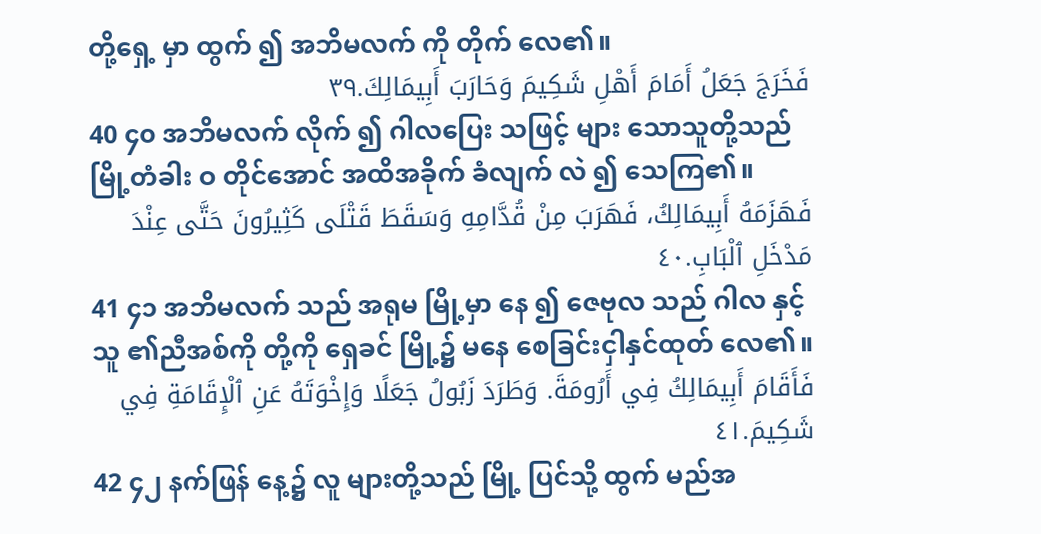တို့ရှေ့ မှာ ထွက် ၍ အဘိမလက် ကို တိုက် လေ၏။
فَخَرَجَ جَعَلُ أَمَامَ أَهْلِ شَكِيمَ وَحَارَبَ أَبِيمَالِكَ.٣٩
40 ၄၀ အဘိမလက် လိုက် ၍ ဂါလပြေး သဖြင့် များ သောသူတို့သည် မြို့တံခါး ဝ တိုင်အောင် အထိအခိုက် ခံလျက် လဲ ၍ သေကြ၏။
فَهَزَمَهُ أَبِيمَالِكُ، فَهَرَبَ مِنْ قُدَّامِهِ وَسَقَطَ قَتْلَى كَثِيرُونَ حَتَّى عِنْدَ مَدْخَلِ ٱلْبَابِ.٤٠
41 ၄၁ အဘိမလက် သည် အရုမ မြို့မှာ နေ ၍ ဇေဗုလ သည် ဂါလ နှင့် သူ ၏ညီအစ်ကို တို့ကို ရှေခင် မြို့၌ မနေ စေခြင်းငှါနှင်ထုတ် လေ၏။
فَأَقَامَ أَبِيمَالِكُ فِي أَرُومَةَ. وَطَرَدَ زَبُولُ جَعَلًا وَإِخْوَتَهُ عَنِ ٱلْإِقَامَةِ فِي شَكِيمَ.٤١
42 ၄၂ နက်ဖြန် နေ့၌ လူ များတို့သည် မြို့ ပြင်သို့ ထွက် မည်အ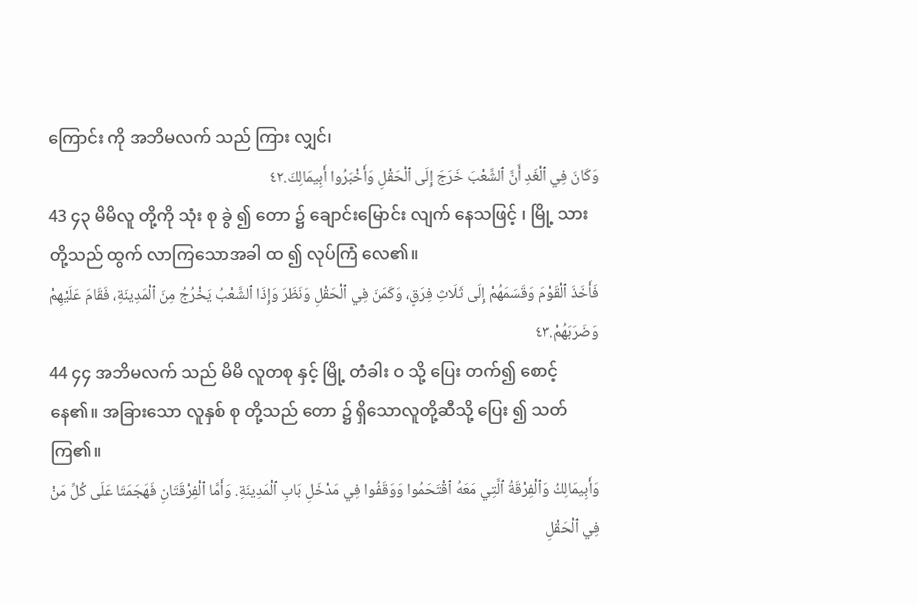ကြောင်း ကို အဘိမလက် သည် ကြား လျှင်၊
وَكَانَ فِي ٱلْغَدِ أَنَّ ٱلشَّعْبَ خَرَجَ إِلَى ٱلْحَقْلِ وَأَخْبَرُوا أَبِيمَالِكَ.٤٢
43 ၄၃ မိမိလူ တို့ကို သုံး စု ခွဲ ၍ တော ၌ ချောင်းမြောင်း လျက် နေသဖြင့် ၊ မြို့ သားတို့သည် ထွက် လာကြသောအခါ ထ ၍ လုပ်ကြံ လေ၏။
فَأَخَذَ ٱلْقَوْمَ وَقَسَمَهُمْ إِلَى ثَلَاثِ فِرَقٍ، وَكَمَنَ فِي ٱلْحَقْلِ وَنَظَرَ وَإِذَا ٱلشَّعْبُ يَخْرُجُ مِنَ ٱلْمَدِينَةِ، فَقَامَ عَلَيْهِمْ وَضَرَبَهُمْ.٤٣
44 ၄၄ အဘိမလက် သည် မိမိ လူတစု နှင့် မြို့ တံခါး ဝ သို့ ပြေး တက်၍ စောင့် နေ၏။ အခြားသော လူနှစ် စု တို့သည် တော ၌ ရှိသောလူတို့ဆီသို့ ပြေး ၍ သတ် ကြ၏။
وَأَبِيمَالِكُ وَٱلْفِرْقَةُ ٱلَّتِي مَعَهُ ٱقْتَحَمُوا وَوَقَفُوا فِي مَدْخَلِ بَابِ ٱلْمَدِينَةِ. وَأَمَّا ٱلْفِرْقَتَانِ فَهَجَمَتَا عَلَى كُلِّ مَنْ فِي ٱلْحَقْلِ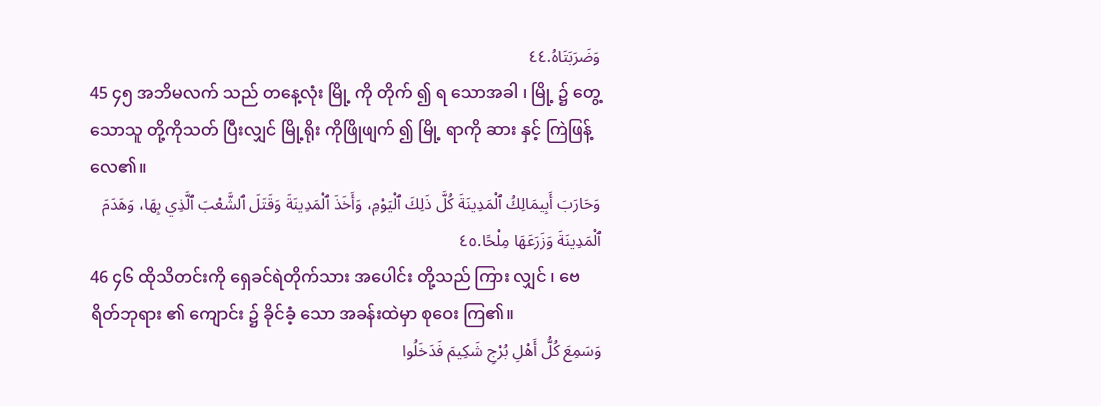وَضَرَبَتَاهُ.٤٤
45 ၄၅ အဘိမလက် သည် တနေ့လုံး မြို့ ကို တိုက် ၍ ရ သောအခါ ၊ မြို့ ၌ တွေ့သောသူ တို့ကိုသတ် ပြီးလျှင် မြို့ရိုး ကိုဖြိုဖျက် ၍ မြို့ ရာကို ဆား နှင့် ကြဲဖြန့် လေ၏။
وَحَارَبَ أَبِيمَالِكُ ٱلْمَدِينَةَ كُلَّ ذَلِكَ ٱلْيَوْمِ، وَأَخَذَ ٱلْمَدِينَةَ وَقَتَلَ ٱلشَّعْبَ ٱلَّذِي بِهَا، وَهَدَمَ ٱلْمَدِينَةَ وَزَرَعَهَا مِلْحًا.٤٥
46 ၄၆ ထိုသိတင်းကို ရှေခင်ရဲတိုက်သား အပေါင်း တို့သည် ကြား လျှင် ၊ ဗေရိတ်ဘုရား ၏ ကျောင်း ၌ ခိုင်ခံ့ သော အခန်းထဲမှာ စုဝေး ကြ၏။
وَسَمِعَ كُلُّ أَهْلِ بُرْجِ شَكِيمَ فَدَخَلُوا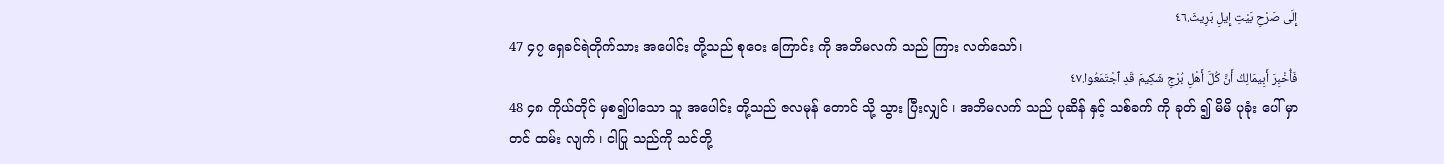إِلَى صَرْحِ بَيْتِ إِيلِ بَرِيثَ.٤٦
47 ၄၇ ရှေခင်ရဲတိုက်သား အပေါင်း တို့သည် စုဝေး ကြောင်း ကို အဘိမလက် သည် ကြား လတ်သော်၊
فَأُخْبِرَ أَبِيمَالِكُ أَنَّ كُلَّ أَهْلِ بُرْجِ شَكِيمَ قَدِ ٱجْتَمَعُوا.٤٧
48 ၄၈ ကိုယ်တိုင် မှစ၍ပါသော သူ အပေါင်း တို့သည် ဇလမုန် တောင် သို့ သွား ပြီးလျှင် ၊ အဘိမလက် သည် ပုဆိန် နှင့် သစ်ခက် ကို ခုတ် ၍ မိမိ ပုခုံး ပေါ် မှာ တင် ထမ်း လျက် ၊ ငါပြု သည်ကို သင်တို့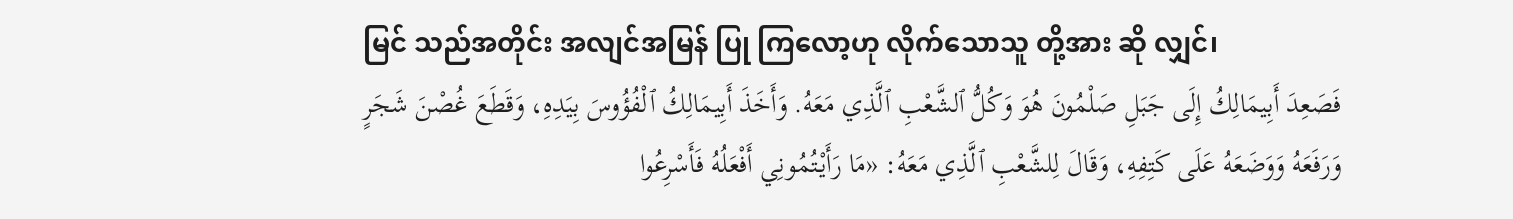မြင် သည်အတိုင်း အလျင်အမြန် ပြု ကြလော့ဟု လိုက်သောသူ တို့အား ဆို လျှင်၊
فَصَعِدَ أَبِيمَالِكُ إِلَى جَبَلِ صَلْمُونَ هُوَ وَكُلُّ ٱلشَّعْبِ ٱلَّذِي مَعَهُ. وَأَخَذَ أَبِيمَالِكُ ٱلْفُؤُوسَ بِيَدِهِ، وَقَطَعَ غُصْنَ شَجَرٍ وَرَفَعَهُ وَوَضَعَهُ عَلَى كَتِفِهِ، وَقَالَ لِلشَّعْبِ ٱلَّذِي مَعَهُ: «مَا رَأَيْتُمُونِي أَفْعَلُهُ فَأَسْرِعُوا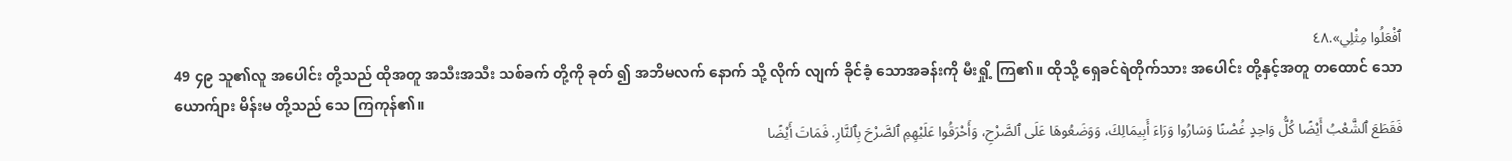ٱفْعَلُوا مِثْلِي».٤٨
49 ၄၉ သူ၏လူ အပေါင်း တို့သည် ထိုအတူ အသီးအသီး သစ်ခက် တို့ကို ခုတ် ၍ အဘိမလက် နောက် သို့ လိုက် လျက် ခိုင်ခံ့ သောအခန်းကို မီးရှို့ ကြ၏။ ထိုသို့ ရှေခင်ရဲတိုက်သား အပေါင်း တို့နှင့်အတူ တထောင် သော ယောက်ျား မိန်းမ တို့သည် သေ ကြကုန်၏။
فَقَطَعَ ٱلشَّعْبُ أَيْضًا كُلُّ وَاحِدٍ غُصْنًا وَسَارُوا وَرَاءَ أَبِيمَالِكَ، وَوَضَعُوهَا عَلَى ٱلصَّرْحِ، وَأَحْرَقُوا عَلَيْهِمِ ٱلصَّرْحَ بِٱلنَّارِ. فَمَاتَ أَيْضًا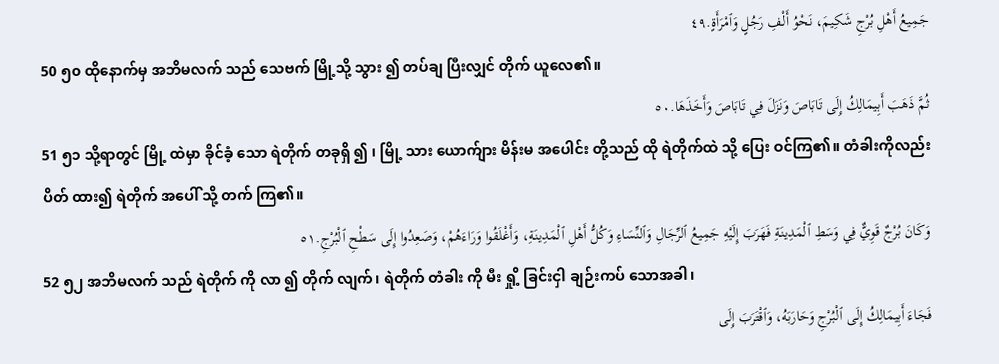جَمِيعُ أَهْلِ بُرْجِ شَكِيمَ، نَحْوُ أَلْفِ رَجُلٍ وَٱمْرَأَةٍ.٤٩
50 ၅၀ ထိုနောက်မှ အဘိမလက် သည် သေဗက် မြို့သို့ သွား ၍ တပ်ချ ပြီးလျှင် တိုက် ယူလေ၏။
ثُمَّ ذَهَبَ أَبِيمَالِكُ إِلَى تَابَاصَ وَنَزَلَ فِي تَابَاصَ وَأَخَذَهَا.٥٠
51 ၅၁ သို့ရာတွင် မြို့ ထဲမှာ ခိုင်ခံ့ သော ရဲတိုက် တခုရှိ ၍ ၊ မြို့ သား ယောက်ျား မိန်းမ အပေါင်း တို့သည် ထို ရဲတိုက်ထဲ သို့ ပြေး ဝင်ကြ၏။ တံခါးကိုလည်း ပိတ် ထား၍ ရဲတိုက် အပေါ် သို့ တက် ကြ၏။
وَكَانَ بُرْجٌ قَوِيٌّ فِي وَسَطِ ٱلْمَدِينَةِ فَهَرَبَ إِلَيْهِ جَمِيعُ ٱلرِّجَالِ وَٱلنِّسَاءِ وَكُلُّ أَهْلِ ٱلْمَدِينَةِ، وَأَغْلَقُوا وَرَاءَهُمْ، وَصَعِدُوا إِلَى سَطْحِ ٱلْبُرْجِ.٥١
52 ၅၂ အဘိမလက် သည် ရဲတိုက် ကို လာ ၍ တိုက် လျက်၊ ရဲတိုက် တံခါး ကို မီး ရှို့ ခြင်းငှါ ချဉ်းကပ် သောအခါ၊
فَجَاءَ أَبِيمَالِكُ إِلَى ٱلْبُرْجِ وَحَارَبَهُ، وَٱقْتَرَبَ إِلَى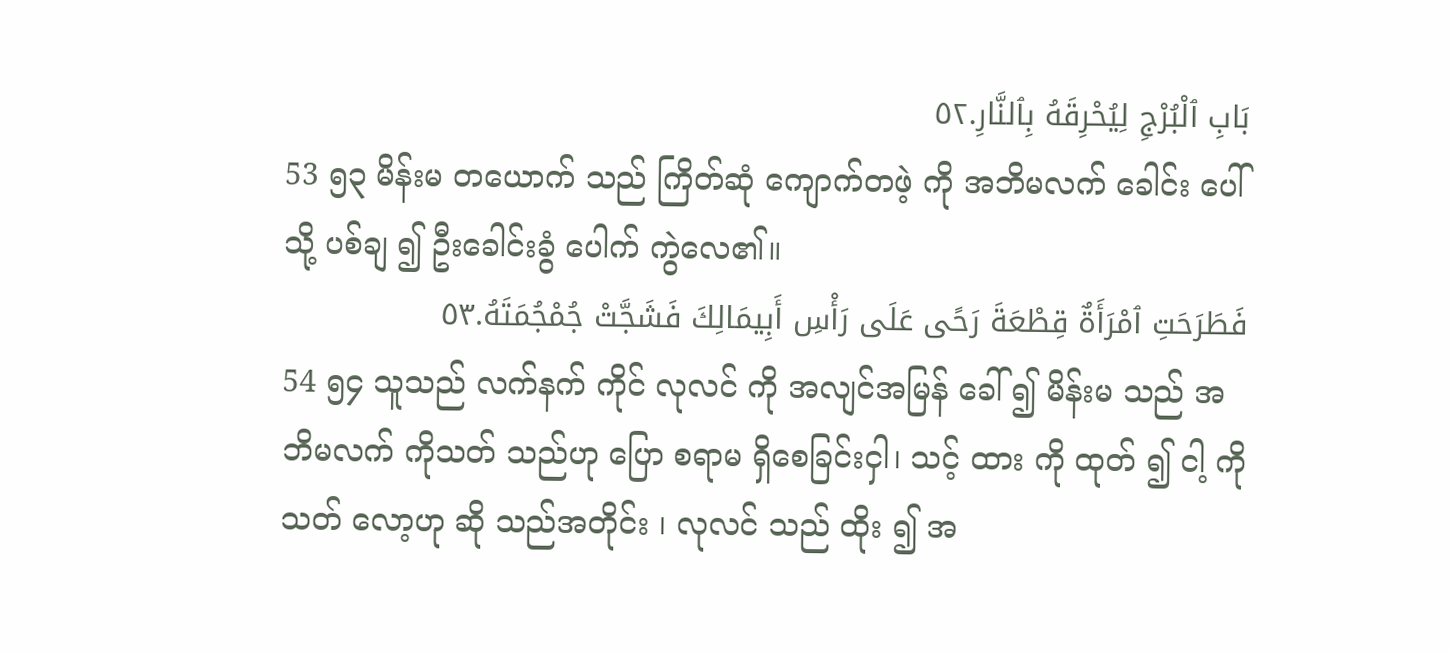بَابِ ٱلْبُرْجِ لِيُحْرِقَهُ بِٱلنَّارِ.٥٢
53 ၅၃ မိန်းမ တယောက် သည် ကြိတ်ဆုံ ကျောက်တဖဲ့ ကို အဘိမလက် ခေါင်း ပေါ် သို့ ပစ်ချ ၍ ဦးခေါင်းခွံ ပေါက် ကွဲလေ၏။
فَطَرَحَتِ ٱمْرَأَةٌ قِطْعَةَ رَحًى عَلَى رَأْسِ أَبِيمَالِكَ فَشَجَّتْ جُمْجُمَتَهُ.٥٣
54 ၅၄ သူသည် လက်နက် ကိုင် လုလင် ကို အလျင်အမြန် ခေါ် ၍ မိန်းမ သည် အဘိမလက် ကိုသတ် သည်ဟု ပြော စရာမ ရှိစေခြင်းငှါ၊ သင့် ထား ကို ထုတ် ၍ ငါ့ ကိုသတ် လော့ဟု ဆို သည်အတိုင်း ၊ လုလင် သည် ထိုး ၍ အ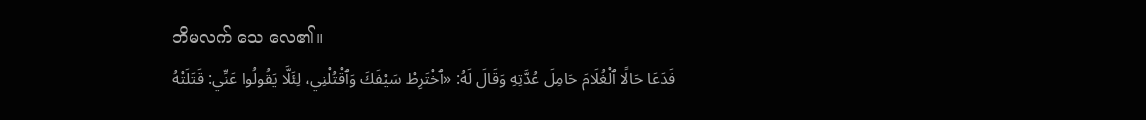ဘိမလက် သေ လေ၏။
فَدَعَا حَالًا ٱلْغُلَامَ حَامِلَ عُدَّتِهِ وَقَالَ لَهُ: «ٱخْتَرِطْ سَيْفَكَ وَٱقْتُلْنِي، لِئَلَّا يَقُولُوا عَنِّي: قَتَلَتْهُ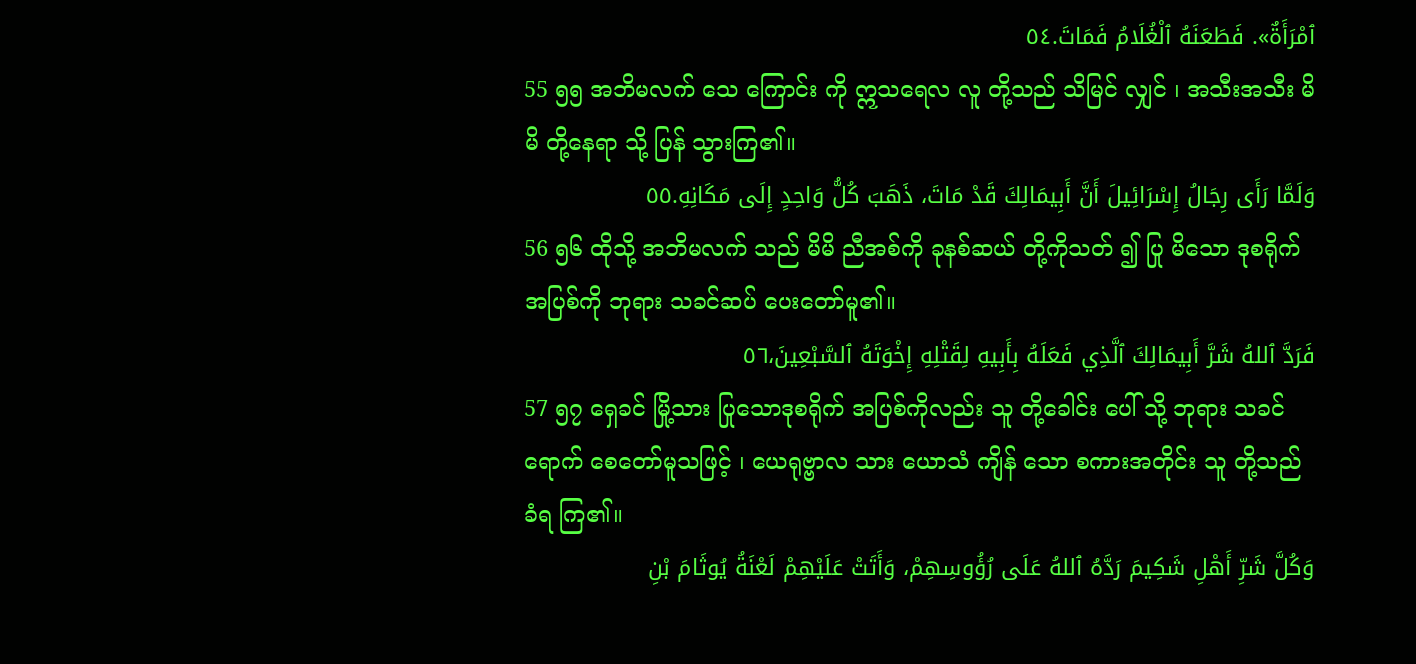ٱمْرَأَةٌ». فَطَعَنَهُ ٱلْغُلَامُ فَمَاتَ.٥٤
55 ၅၅ အဘိမလက် သေ ကြောင်း ကို ဣသရေလ လူ တို့သည် သိမြင် လျှင် ၊ အသီးအသီး မိမိ တို့နေရာ သို့ ပြန် သွားကြ၏။
وَلَمَّا رَأَى رِجَالُ إِسْرَائِيلَ أَنَّ أَبِيمَالِكَ قَدْ مَاتَ، ذَهَبَ كُلُّ وَاحِدٍ إِلَى مَكَانِهِ.٥٥
56 ၅၆ ထိုသို့ အဘိမလက် သည် မိမိ ညီအစ်ကို ခုနစ်ဆယ် တို့ကိုသတ် ၍ ပြု မိသော ဒုစရိုက် အပြစ်ကို ဘုရား သခင်ဆပ် ပေးတော်မူ၏။
فَرَدَّ ٱللهُ شَرَّ أَبِيمَالِكَ ٱلَّذِي فَعَلَهُ بِأَبِيهِ لِقَتْلِهِ إِخْوَتَهُ ٱلسَّبْعِينَ،٥٦
57 ၅၇ ရှေခင် မြို့သား ပြုသောဒုစရိုက် အပြစ်ကိုလည်း သူ တို့ခေါင်း ပေါ် သို့ ဘုရား သခင်ရောက် စေတော်မူသဖြင့် ၊ ယေရုဗ္ဗာလ သား ယောသံ ကျိန် သော စကားအတိုင်း သူ တို့သည် ခံရ ကြ၏။
وَكُلَّ شَرِّ أَهْلِ شَكِيمَ رَدَّهُ ٱللهُ عَلَى رُؤُوسِهِمْ، وَأَتَتْ عَلَيْهِمْ لَعْنَةُ يُوثَامَ بْنِ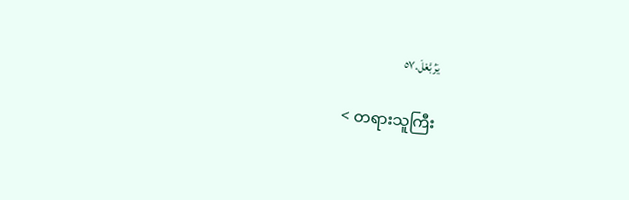يَرُبَّعْلَ.٥٧

< တရားသူကြီး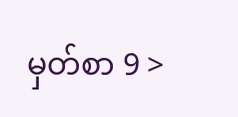မှတ်စာ 9 >